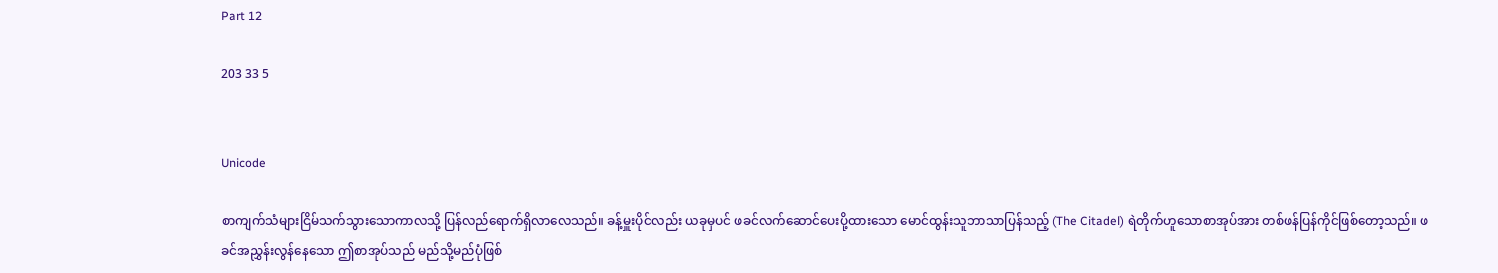Part 12

203 33 5


Unicode

စာကျက်သံများငြိမ်သက်သွားသောကာလသို့ ပြန်လည်ရောက်ရှိလာလေသည်။ ခန့်မှူးပိုင်လည်း ယခုမှပင် ဖခင်လက်ဆောင်ပေးပို့ထားသော မောင်ထွန်းသူဘာသာပြန်သည့် (The Citadel) ရဲတိုက်ဟူသောစာအုပ်အား တစ်ဖန်ပြန်ကိုင်ဖြစ်တော့သည်။ ဖခင်အညွှန်းလွန်နေသော ဤစာအုပ်သည် မည်သို့မည်ပုံဖြစ်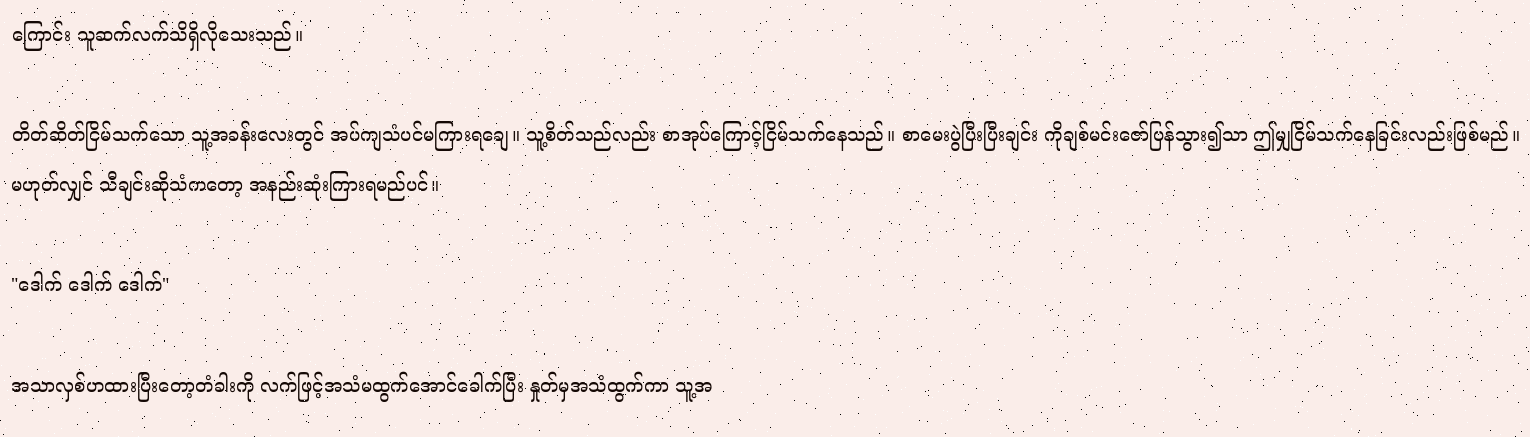ကြောင်း သူဆက်လက်သိရှိလိုသေးသည်။

တိတ်ဆိတ်ငြိမ်သက်သော သူ့အခန်းလေးတွင် အပ်ကျသံပင်မကြားရချေ။ သူ့စိတ်သည်လည်း စာအုပ်ကြောင့်ငြိမ်သက်နေသည်။ စာမေးပွဲပြီးပြီးချင်း ကိုချစ်မင်းဇော်ပြန်သွား၍သာ ဤမျှငြိမ်သက်နေခြင်းလည်းဖြစ်မည်။ မဟုတ်လျှင် သီချင်းဆိုသံကတော့ အနည်းဆုံးကြားရမည်ပင်။

"ဒေါက် ဒေါက် ဒေါက်"

အသာလှစ်ဟထားပြီးတော့တံခါးကို လက်ဖြင့်အသံမထွက်အောင်ခေါက်ပြီး နှုတ်မှအသံထွက်ကာ သူ့အ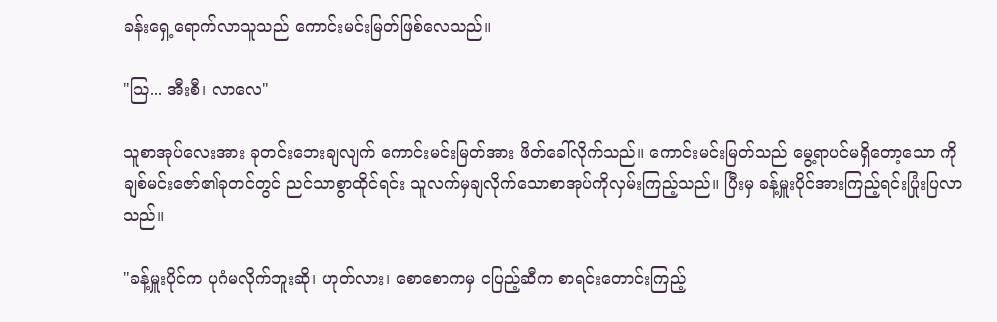ခန်းရှေ့ရောက်လာသူသည် ကောင်းမင်းမြတ်ဖြစ်လေသည်။

"သြ... အီးစီ၊ လာလေ"

သူစာအုပ်လေးအား ခုတင်းဘေးချလျက် ကောင်းမင်းမြတ်အား ဖိတ်ခေါ်လိုက်သည်။ ကောင်းမင်းမြတ်သည် မွေ့ရာပင်မရှိတော့သော ကိုချစ်မင်းဇော်၏ခုတင်တွင် ညင်သာစွာထိုင်ရင်း သူလက်မှချလိုက်သောစာအုပ်ကိုလှမ်းကြည့်သည်။ ပြီးမှ ခန့်မှူးပိုင်အားကြည့်ရင်းပြုံးပြလာသည်။

"ခန့်မှူးပိုင်က ပုဂံမလိုက်ဘူးဆို၊ ဟုတ်လား၊ စောစောကမှ ငပြည့်ဆီက စာရင်းတောင်းကြည့်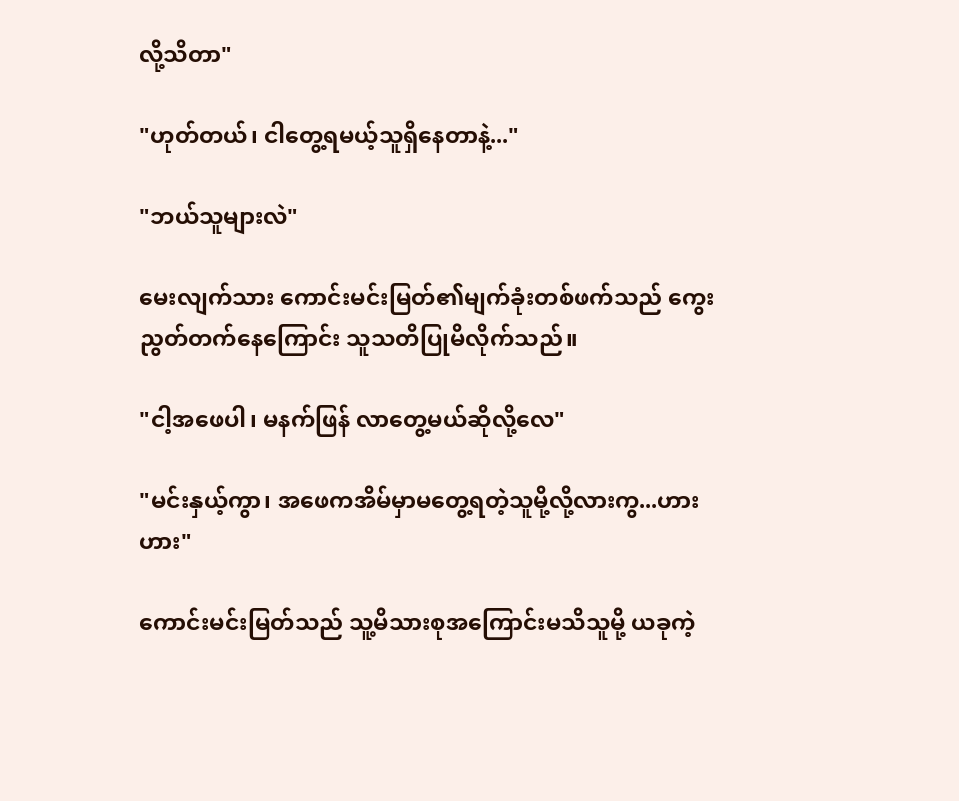လို့သိတာ"

"ဟုတ်တယ်၊ ငါတွေ့ရမယ့်သူရှိနေတာနဲ့..."

"ဘယ်သူများလဲ"

မေးလျက်သား ကောင်းမင်းမြတ်၏မျက်ခုံးတစ်ဖက်သည် ကွေးညွတ်တက်နေကြောင်း သူသတိပြုမိလိုက်သည်။

"ငါ့အဖေပါ၊ မနက်ဖြန် လာတွေ့မယ်ဆိုလို့လေ"

"မင်းနှယ့်ကွာ၊ အဖေကအိမ်မှာမတွေ့ရတဲ့သူမို့လို့လားကွ...ဟားဟား"

ကောင်းမင်းမြတ်သည် သူ့မိသားစုအကြောင်းမသိသူမို့ ယခုကဲ့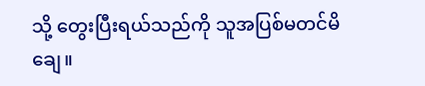သို့ တွေးပြီးရယ်သည်ကို သူအပြစ်မတင်မိချေ။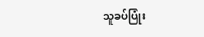သူခပ်ပြုံး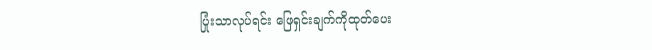ပြုံးသာလုပ်ရင်း ဖြေရှင်းချက်ကိုထုတ်ပေး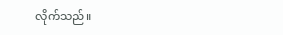လိုက်သည်။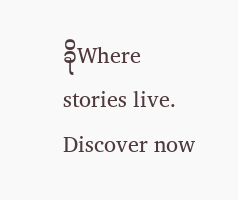ခိုWhere stories live. Discover now